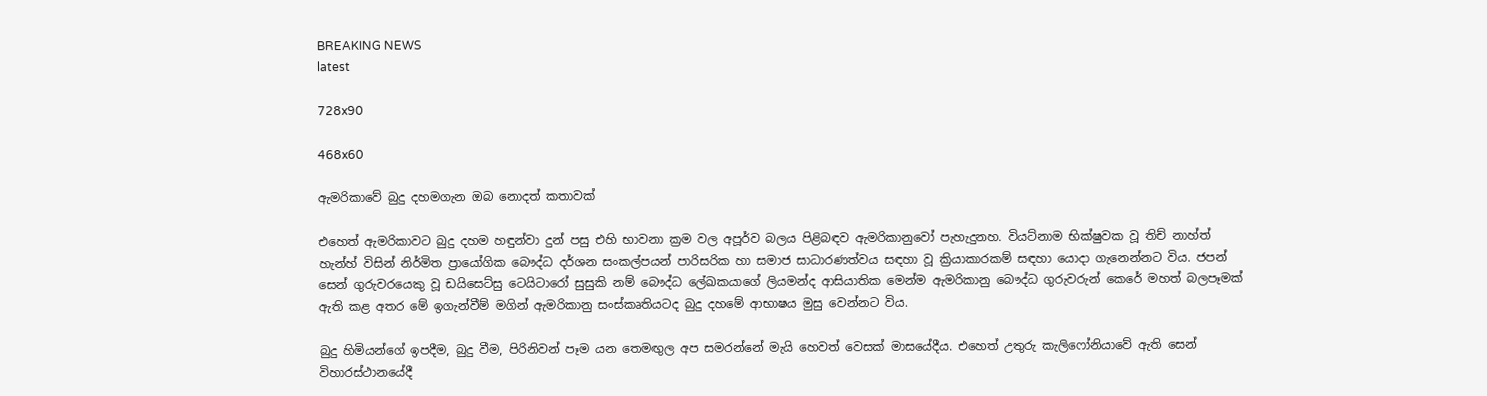BREAKING NEWS
latest

728x90

468x60

ඇමරිකාවේ බුදු දහමගැන ඔබ නොදත් කතාවක්

එහෙත් ඇමරිකාවට බුදු දහම හඳුන්වා දුන් පසු එහි භාවනා ක්‍රම වල අපූර්ව බලය පිළිබඳව ඇමරිකානුවෝ පැහැදුනහ. වියට්‌නාම භික්‌ෂුවක වූ තිච් නාහ්ත් හැන්හ් විසින් නිර්මිත ප්‍රායෝගික බෞද්ධ දර්ශන සංකල්පයන් පාරිසරික හා සමාජ සාධාරණත්වය සඳහා වූ ක්‍රියාකාරකම් සඳහා යොදා ගැනෙන්නට විය. ජපන් සෙන් ගුරුවරයෙකු වූ ඩයිසෙට්‌සු ටෙයිටාරෝ සුසුකි නම් බෞද්ධ ලේඛකයාගේ ලියමන්ද ආසියාතික මෙන්ම ඇමරිකානු බෞද්ධ ගුරුවරුන් කෙරේ මහත් බලපෑමක්‌ ඇති කළ අතර මේ ඉගැන්වීම් මගින් ඇමරිකානු සංස්‌කෘතියටද බුදු දහමේ ආභාෂය මුසු වෙන්නට විය.

බුදු හිමියන්ගේ ඉපදීම, බුදු වීම, පිරිනිවන් පෑම යන තෙමඟුල අප සමරන්නේ මැයි හෙවත් වෙසක්‌ මාසයේදීය. එහෙත් උතුරු කැලිෆෝනියාවේ ඇති සෙන් විහාරස්‌ථානයේදී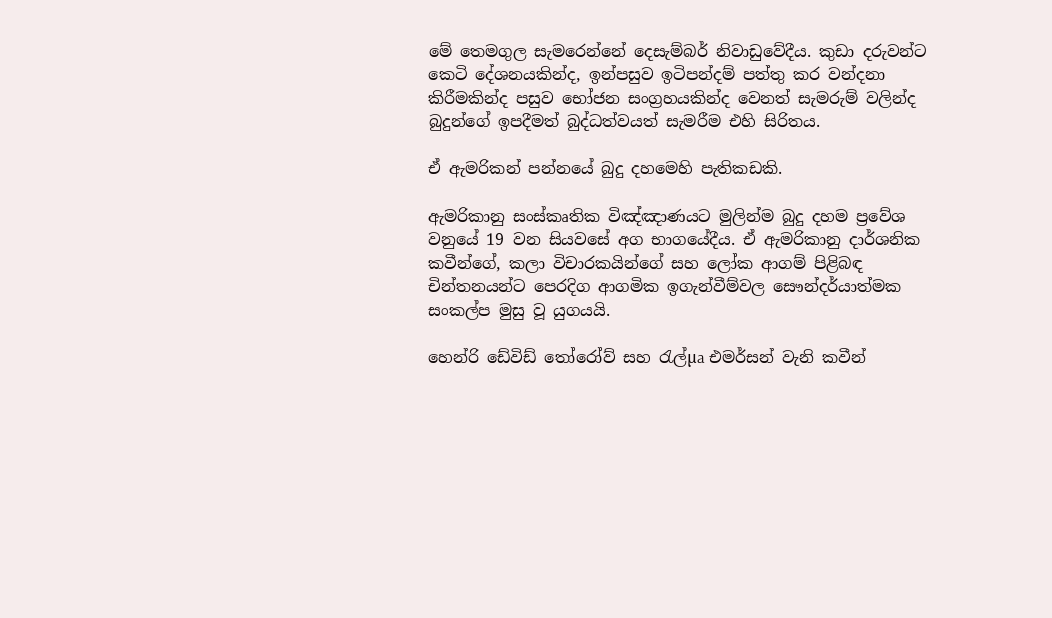මේ තෙමගුල සැමරෙන්නේ දෙසැම්බර් නිවාඩුවේදීය. කුඩා දරුවන්ට කෙටි දේශනයකින්ද, ඉන්පසුව ඉටිපන්දම් පත්තු කර වන්දනා කිරීමකින්ද පසුව භෝජන සංග්‍රහයකින්ද වෙනත් සැමරුම් වලින්ද බුදුන්ගේ ඉපදීමත් බුද්ධත්වයත් සැමරීම එහි සිරිතය.

ඒ ඇමරිකන් පන්නයේ බුදු දහමෙහි පැතිකඩකි.

ඇමරිකානු සංස්‌කෘතික විඤ්ඤාණයට මුලින්ම බුදු දහම ප්‍රවේශ වනුයේ 19 වන සියවසේ අග භාගයේදීය. ඒ ඇමරිකානු දාර්ශනික කවීන්ගේ, කලා විචාරකයින්ගේ සහ ලෝක ආගම් පිළිබඳ චින්තනයන්ට පෙරදිග ආගමික ඉගැන්වීම්වල සෞන්දර්යාත්මක සංකල්ප මුසු වූ යුගයයි.

හෙන්රි ඩේවිඩ් තෝරෝව් සහ රැල්µa එමර්සන් වැනි කවීන්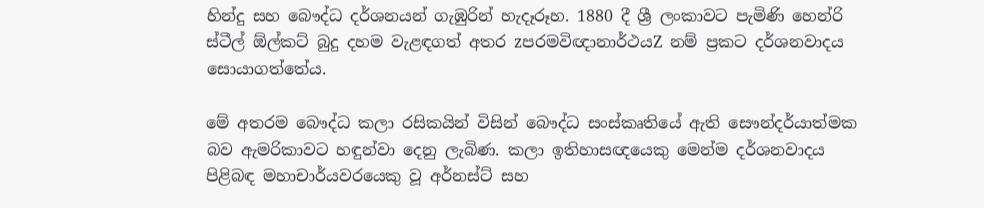හින්දු සහ බෞද්ධ දර්ශනයන් ගැඹුරින් හැදෑරූහ. 1880 දී ශ්‍රී ලංකාවට පැමිණි හෙන්රි ස්‌ටීල් ඕල්කට්‌ බුදු දහම වැළඳගත් අතර zපරමවිඥානාර්ථයZ නම් ප්‍රකට දර්ශනවාදය සොයාගත්තේය.

මේ අතරම බෞද්ධ කලා රසිකයින් විසින් බෞද්ධ සංස්‌කෘතියේ ඇති සෞන්දර්යාත්මක බව ඇමරිකාවට හඳුන්වා දෙනු ලැබිණ. කලා ඉතිහාසඥයෙකු මෙන්ම දර්ශනවාදය පිළිබඳ මහාචාර්යවරයෙකු වූ අර්නස්‌ට්‌ සහ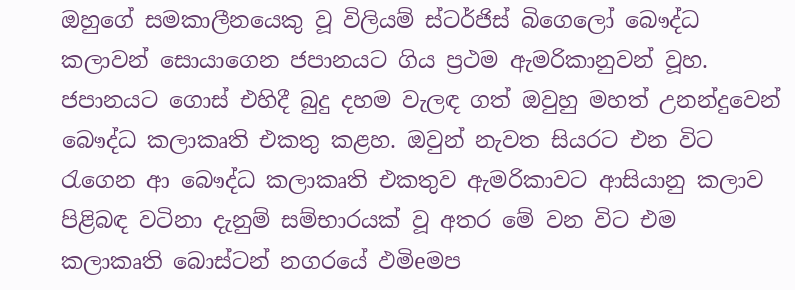ඔහුගේ සමකාලීනයෙකු වූ විලියම් ස්‌ටර්ජිස්‌ බිගෙලෝ බෞද්ධ කලාවන් සොයාගෙන ජපානයට ගිය ප්‍රථම ඇමරිකානුවන් වූහ. ජපානයට ගොස්‌ එහිදී බුදු දහම වැලඳ ගත් ඔවුහු මහත් උනන්දුවෙන් බෞද්ධ කලාකෘති එකතු කළහ. ඔවුන් නැවත සියරට එන විට රැගෙන ආ බෞද්ධ කලාකෘති එකතුව ඇමරිකාවට ආසියානු කලාව පිළිබඳ වටිනා දැනුම් සම්භාරයක්‌ වූ අතර මේ වන විට එම කලාකෘති බොස්‌ටන් නගරයේ ඵමිeමප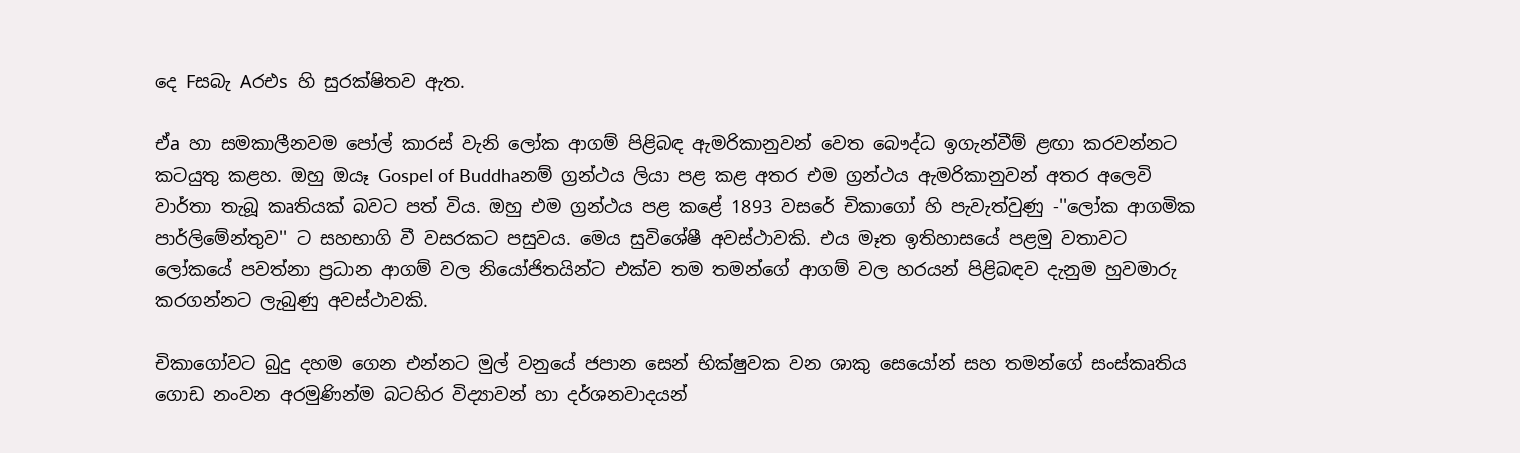දෙ Fසබැ Aරඑs හි සුරක්‌ෂිතව ඇත.

ඒa හා සමකාලීනවම පෝල් කාරස්‌ වැනි ලෝක ආගම් පිළිබඳ ඇමරිකානුවන් වෙත බෞද්ධ ඉගැන්වීම් ළඟා කරවන්නට කටයුතු කළහ. ඔහු ඔයෑ Gospel of Buddhaනම් ග්‍රන්ථය ලියා පළ කළ අතර එම ග්‍රන්ථය ඇමරිකානුවන් අතර අලෙවි වාර්තා තැබූ කෘතියක්‌ බවට පත් විය. ඔහු එම ග්‍රන්ථය පළ කළේ 1893 වසරේ චිකාගෝ හි පැවැත්වුණු -''ලෝක ආගමික පාර්ලිමේන්තුව'' ට සහභාගි වී වසරකට පසුවය. මෙය සුවිශේෂී අවස්‌ථාවකි. එය මෑත ඉතිහාසයේ පළමු වතාවට ලෝකයේ පවත්නා ප්‍රධාන ආගම් වල නියෝජිතයින්ට එක්‌ව තම තමන්ගේ ආගම් වල හරයන් පිළිබඳව දැනුම හුවමාරු කරගන්නට ලැබුණු අවස්‌ථාවකි.

චිකාගෝවට බුදු දහම ගෙන එන්නට මුල් වනුයේ ජපාන සෙන් භික්‌ෂුවක වන ශාකු සෙයෝන් සහ තමන්ගේ සංස්‌කෘතිය ගොඩ නංවන අරමුණින්ම බටහිර විද්‍යාවන් හා දර්ශනවාදයන්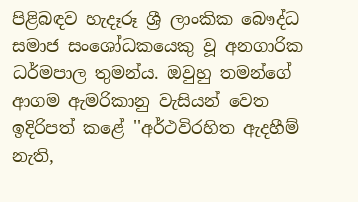පිළිබඳව හැදෑරූ ශ්‍රී ලාංකික බෞද්ධ සමාජ සංශෝධකයෙකු වූ අනගාරික ධර්මපාල තුමන්ය. ඔවුහු තමන්ගේ ආගම ඇමරිකානු වැසියන් වෙත ඉදිරිපත් කළේ ''අර්ථවිරහිත ඇදහීම් නැති,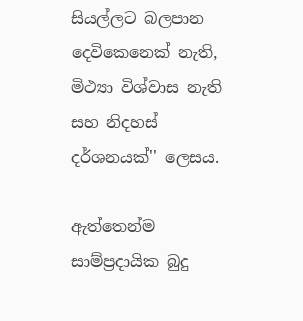සියල්ලට බලපාන දෙවිකෙනෙක්‌ නැති, මිථ්‍යා විශ්වාස නැති සහ නිදහස්‌ දර්ශනයක්‌'' ලෙසය.

ඇත්තෙන්ම සාම්ප්‍රදායික බුදු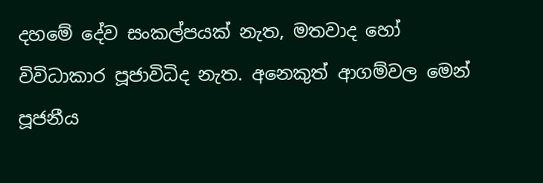දහමේ දේව සංකල්පයක්‌ නැත, මතවාද හෝ විවිධාකාර පූජාවිධිද නැත. අනෙකුත් ආගම්වල මෙන් පූජනීය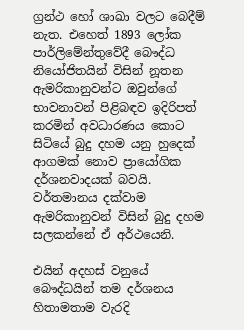ග්‍රන්ථ හෝ ශාඛා වලට බෙදීම් නැත. එහෙත් 1893 ලෝක පාර්ලිමේන්තුවේදී බෞද්ධ නියෝජිතයින් විසින් නූතන ඇමරිකානුවන්ට ඔවුන්ගේ භාවනාවන් පිළිබඳව ඉදිරිපත් කරමින් අවධාරණය කොට සිටියේ බුදු දහම යනු හුදෙක්‌ ආගමක්‌ නොව ප්‍රායෝගික දර්ශනවාදයක්‌ බවයි. වර්තමානය දක්‌වාම ඇමරිකානුවන් විසින් බුදු දහම සලකන්නේ ඒ අර්ථයෙනි.

එයින් අදහස්‌ වනුයේ බෞද්ධයින් තම දර්ශනය හිතාමතාම වැරදි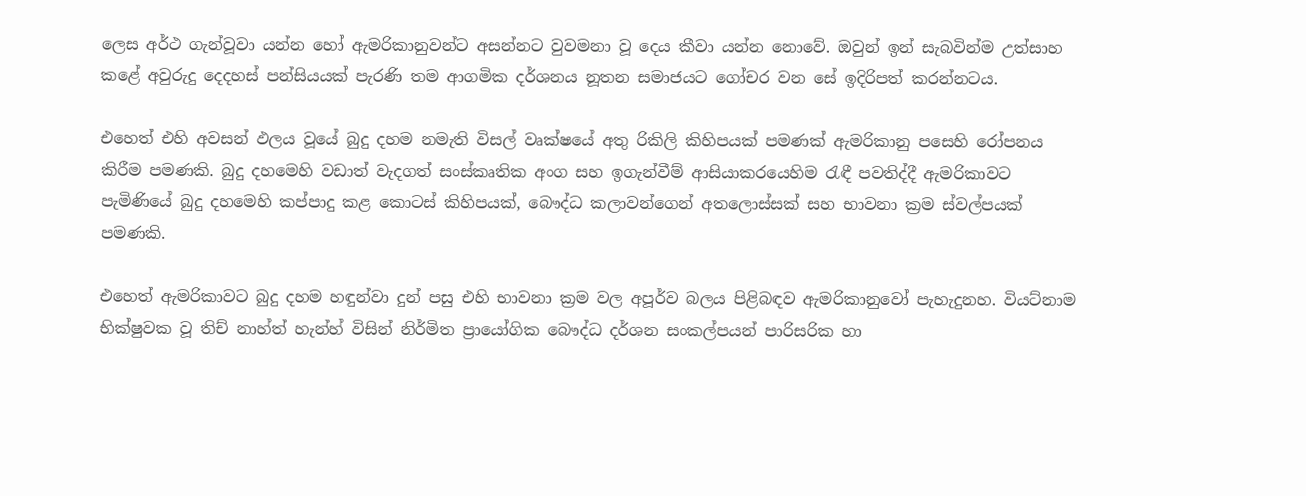ලෙස අර්ථ ගැන්වූවා යන්න හෝ ඇමරිකානුවන්ට අසන්නට වුවමනා වූ දෙය කීවා යන්න නොවේ. ඔවුන් ඉන් සැබවින්ම උත්සාහ කළේ අවුරුදු දෙදහස්‌ පන්සියයක්‌ පැරණි තම ආගමික දර්ශනය නූතන සමාජයට ගෝචර වන සේ ඉදිරිපත් කරන්නටය.

එහෙත් එහි අවසන් ඵලය වූයේ බුදු දහම නමැති විසල් වෘක්‌ෂයේ අතු රිකිලි කිහිපයක්‌ පමණක්‌ ඇමරිකානු පසෙහි රෝපනය කිරීම පමණකි. බුදු දහමෙහි වඩාත් වැදගත් සංස්‌කෘතික අංග සහ ඉගැන්වීම් ආසියාකරයෙහිම රැඳී පවතිද්දී ඇමරිකාවට පැමිණියේ බුදු දහමෙහි කප්පාදු කළ කොටස්‌ කිහිපයක්‌, බෞද්ධ කලාවන්ගෙන් අතලොස්‌සක්‌ සහ භාවනා ක්‍රම ස්‌වල්පයක්‌ පමණකි.

එහෙත් ඇමරිකාවට බුදු දහම හඳුන්වා දුන් පසු එහි භාවනා ක්‍රම වල අපූර්ව බලය පිළිබඳව ඇමරිකානුවෝ පැහැදුනහ. වියට්‌නාම භික්‌ෂුවක වූ තිච් නාහ්ත් හැන්හ් විසින් නිර්මිත ප්‍රායෝගික බෞද්ධ දර්ශන සංකල්පයන් පාරිසරික හා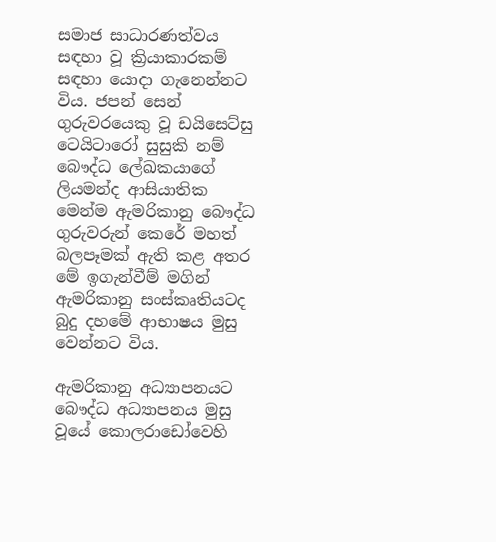සමාජ සාධාරණත්වය සඳහා වූ ක්‍රියාකාරකම් සඳහා යොදා ගැනෙන්නට විය. ජපන් සෙන් ගුරුවරයෙකු වූ ඩයිසෙට්‌සු ටෙයිටාරෝ සුසුකි නම් බෞද්ධ ලේඛකයාගේ ලියමන්ද ආසියාතික මෙන්ම ඇමරිකානු බෞද්ධ ගුරුවරුන් කෙරේ මහත් බලපෑමක්‌ ඇති කළ අතර මේ ඉගැන්වීම් මගින් ඇමරිකානු සංස්‌කෘතියටද බුදු දහමේ ආභාෂය මුසු වෙන්නට විය.

ඇමරිකානු අධ්‍යාපනයට බෞද්ධ අධ්‍යාපනය මුසු වූයේ කොලරාඩෝවෙහි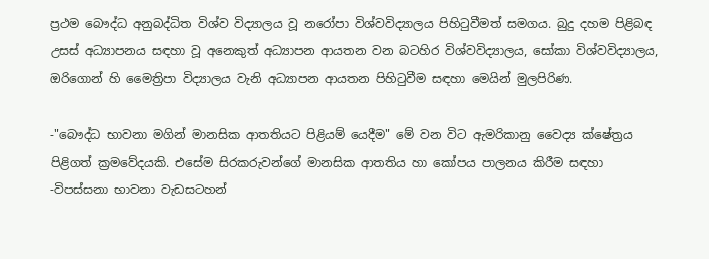ප්‍රථම බෞද්ධ අනුබද්ධිත විශ්ව විද්‍යාලය වූ නරෝපා විශ්වවිද්‍යාලය පිහිටුවීමත් සමගය. බුදු දහම පිළිබඳ උසස්‌ අධ්‍යාපනය සඳහා වූ අනෙකුත් අධ්‍යාපන ආයතන වන බටහිර විශ්වවිද්‍යාලය, සෝකා විශ්වවිද්‍යාලය, ඔරිගොන් හි මෛත්‍රිපා විද්‍යාලය වැනි අධ්‍යාපන ආයතන පිහිටුවීම සඳහා මෙයින් මුලපිරිණ.

-"බෞද්ධ භාවනා මගින් මානසික ආතතියට පිළියම් යෙදීම" මේ වන විට ඇමරිකානු වෛද්‍ය ක්‌ෂේත්‍රය පිළිගත් ක්‍රමවේදයකි. එසේම සිරකරුවන්ගේ මානසික ආතතිය හා කෝපය පාලනය කිරීම සඳහා -විපස්‌සනා භාවනා වැඩසටහන්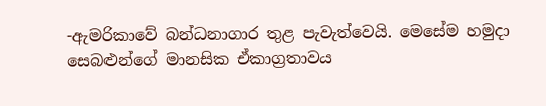-ඇමරිකාවේ බන්ධනාගාර තුළ පැවැත්වෙයි. මෙසේම හමුදා සෙබළුන්ගේ මානසික ඒකාග්‍රතාවය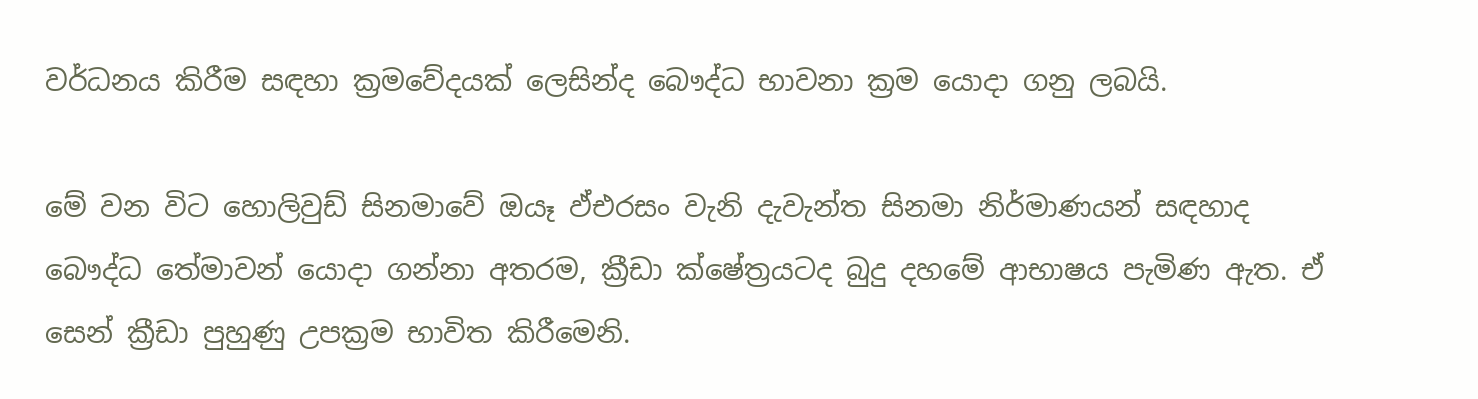වර්ධනය කිරීම සඳහා ක්‍රමවේදයක්‌ ලෙසින්ද බෞද්ධ භාවනා ක්‍රම යොදා ගනු ලබයි.

මේ වන විට හොලිවුඩ් සිනමාවේ ඔයෑ ඵ්එරසං වැනි දැවැන්ත සිනමා නිර්මාණයන් සඳහාද බෞද්ධ තේමාවන් යොදා ගන්නා අතරම, ක්‍රීඩා ක්‌ෂේත්‍රයටද බුදු දහමේ ආභාෂය පැමිණ ඇත. ඒ සෙන් ක්‍රීඩා පුහුණු උපක්‍රම භාවිත කිරීමෙනි.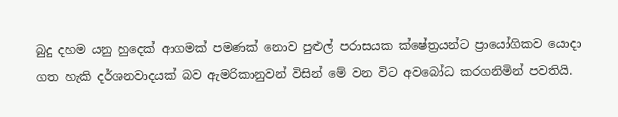බුදු දහම යනු හුදෙක්‌ ආගමක්‌ පමණක්‌ නොව පුළුල් පරාසයක ක්‌ෂේත්‍රයන්ට ප්‍රායෝගිකව යොදා ගත හැකි දර්ශනවාදයක්‌ බව ඇමරිකානුවන් විසින් මේ වන විට අවබෝධ කරගනිමින් පවතියි.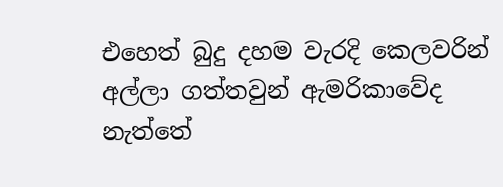එහෙත් බුදු දහම වැරදි කෙලවරින් අල්ලා ගත්තවුන් ඇමරිකාවේද නැත්තේ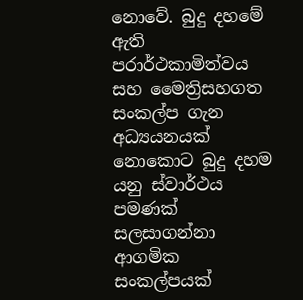නොවේ. බුදු දහමේ ඇති පරාර්ථකාමිත්වය සහ මෛත්‍රිසහගත සංකල්ප ගැන අධ්‍යයනයක්‌ නොකොට බුදු දහම යනු ස්‌වාර්ථය පමණක්‌ සලසාගන්නා ආගමික සංකල්පයක්‌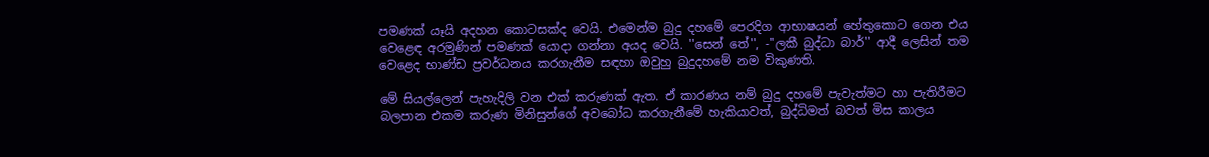පමණක්‌ යෑයි අදහන කොටසක්‌ද වෙයි. එමෙන්ම බුදු දහමේ පෙරදිග ආභාෂයන් හේතුකොට ගෙන එය වෙළෙඳ අරමුණින් පමණක්‌ යොදා ගන්නා අයද වෙයි. ''සෙන් තේ'', -''ලකී බුද්ධා බාර්'' ආදී ලෙසින් තම වෙළෙද භාණ්‌ඩ ප්‍රවර්ධනය කරගැනීම සඳහා ඔවුහු බුදුදහමේ නම විකුණති.

මේ සියල්ලෙන් පැහැදිලි වන එක්‌ කරුණක්‌ ඇත. ඒ කාරණය නම් බුදු දහමේ පැවැත්මට හා පැතිරීමට බලපාන එකම කරුණ මිනිසුන්ගේ අවබෝධ කරගැනීමේ හැකියාවත්, බුද්ධිමත් බවත් මිස කාලය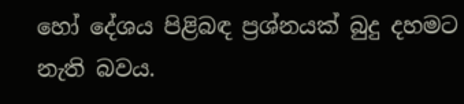හෝ දේශය පිළිබඳ ප්‍රශ්නයක්‌ බුදු දහමට නැති බවය.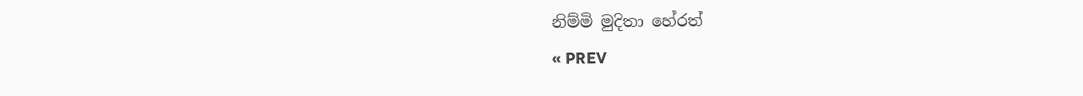නිම්මි මුදිතා හේරත්
« PREV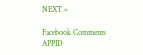NEXT »

Facebook Comments APPID